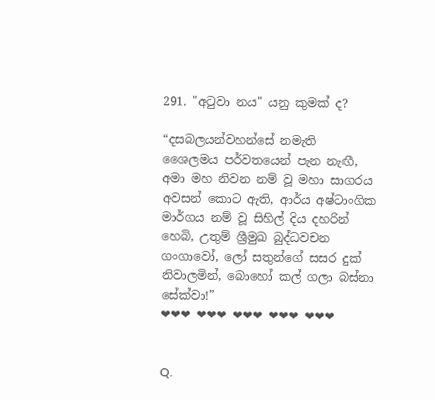291. "අටුවා නය" යනු කුමක් ද?

“දසබලයන්වහන්සේ නමැති ශෛලමය පර්වතයෙන් පැන නැඟී, අමා මහ නිවන නම් වූ මහා සාගරය අවසන් කොට ඇති, ආර්ය අෂ්ටාංගික මාර්ගය නම් වූ සිහිල් දිය දහරින් හෙබි, උතුම් ශ්‍රීමුඛ බුද්ධවචන ගංගාවෝ, ලෝ සතුන්ගේ සසර දුක් නිවාලමින්, බොහෝ කල් ගලා බස්නා සේක්වා!”
❤❤❤ ❤❤❤ ❤❤❤ ❤❤❤ ❤❤❤


Q.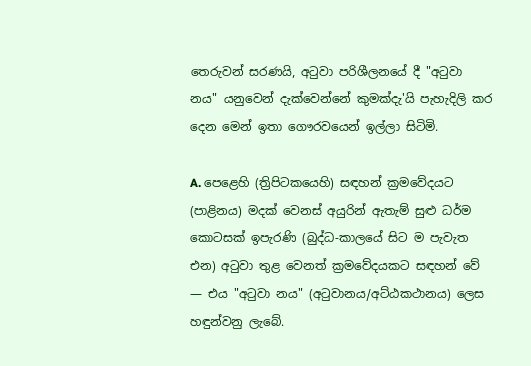තෙරුවන් සරණයි, අටුවා පරිශීලනයේ දී "අටුවා නය" යනුවෙන් දැක්වෙන්නේ කුමක්දැ'යි පැහැදිලි කර දෙන මෙන් ඉතා ගෞරවයෙන් ඉල්ලා සිටිමි.

A. පෙළෙහි (ත්‍රිපිටකයෙහි) සඳහන් ක්‍රමවේදයට (පාළිනය) මදක් වෙනස් අයුරින් ඇතැම් සුළු ධර්ම කොටසක් ඉපැරණි (බුද්ධ-කාලයේ සිට ම පැවැත එන) අටුවා තුළ වෙනත් ක්‍රමවේදයකට සඳහන් වේ — එය "අටුවා නය" (අටුවානය/අට්ඨකථානය) ලෙස හඳුන්වනු ලැබේ.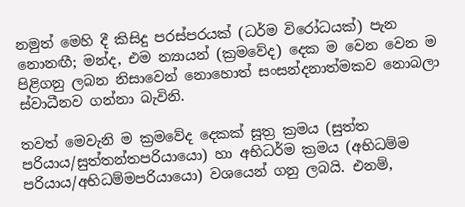නමුත් මෙහි දී කිසිදු පරස්පරයක් (ධර්ම විරෝධයක්) පැන නොනඟී; මන්ද, එම න්‍යායන් (ක්‍රමවේද) දෙක ම වෙන වෙන ම පිළිගනු ලබන නිසාවෙන් නොහොත් සංසන්දනාත්මකව නොබලා ස්වාධීනව ගන්නා බැවිනි.

තවත් මෙවැනි ම ක්‍රමවේද දෙකක් සූත්‍ර ක්‍රමය (සුත්ත පරියාය/සුත්තන්තපරියායො) හා අභිධර්ම ක්‍රමය (අභිධම්ම පරියාය/අභිධම්මපරියායො) වශයෙන් ගනු ලබයි. එනම්,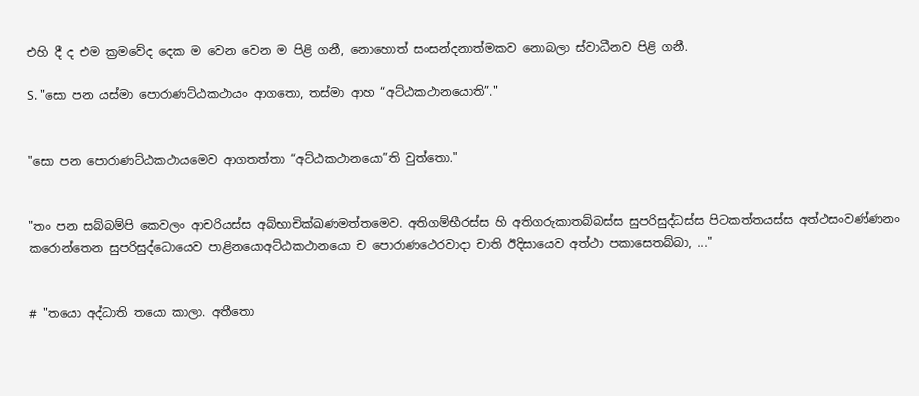එහි දී ද එම ක්‍රමවේද දෙක ම වෙන වෙන ම පිළි ගනී, නොහොත් සංසන්දනාත්මකව නොබලා ස්වාධීනව පිළි ගනී.

S. "සො පන යස්මා පොරාණට්ඨකථායං ආගතො, තස්මා ආහ “අට්ඨකථානයොති”."


"සො පන පොරාණට්ඨකථායමෙව ආගතත්තා “අට්ඨකථානයො”ති වුත්තො."


"තං පන සබ්බම්පි කෙවලං ආචරියස්ස අබ්භාචික්ඛණමත්තමෙව. අතිගම්භීරස්ස හි අතිගරුකාතබ්බස්ස සුපරිසුද්ධස්ස පිටකත්තයස්ස අත්ථසංවණ්ණනං කරොන්තෙන සුපරිසුද්ධොයෙව පාළිනයොඅට්ඨකථානයො ච පොරාණථෙරවාදා චාති ඊදිසායෙව අත්ථා පකාසෙතබ්බා, ..."


# "තයො අද්ධාති තයො කාලා. අතීතො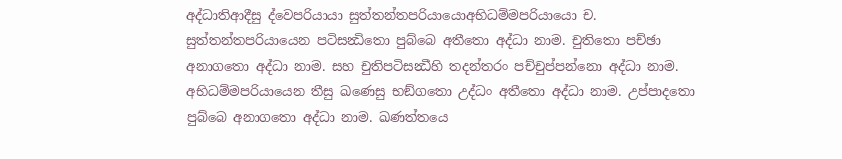අද්ධාතිආදීසු ද්වෙපරියායා සුත්තන්තපරියායොඅභිධම්මපරියායො ච. සුත්තන්තපරියායෙන පටිසන්‍ධිතො පුබ්බෙ අතීතො අද්ධා නාම. චුතිතො පච්ඡා අනාගතො අද්ධා නාම. සහ චුතිපටිසන්‍ධීහි තදන්තරං පච්චුප්පන්නො අද්ධා නාම. අභිධම්මපරියායෙන තීසු ඛණෙසු භඞ්ගතො උද්ධං අතීතො අද්ධා නාම. උප්පාදතො පුබ්බෙ අනාගතො අද්ධා නාම. ඛණත්තයෙ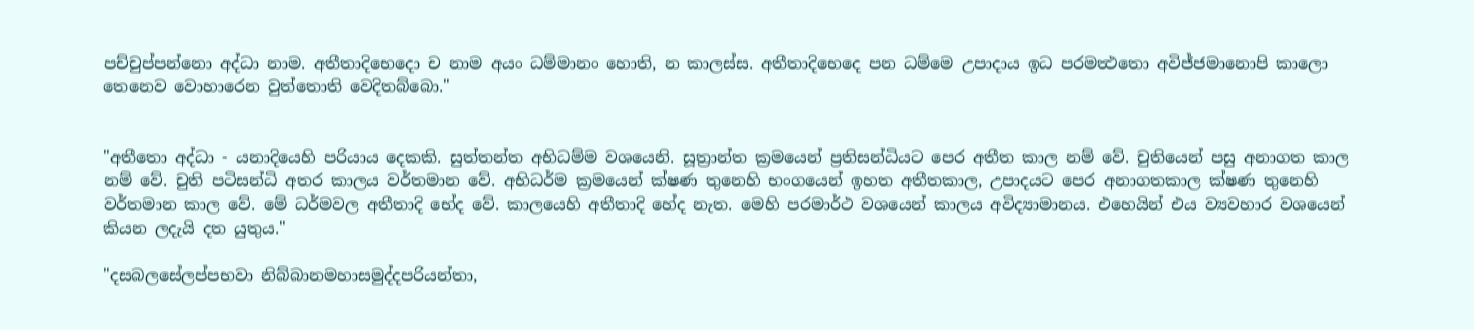පච්චුප්පන්නො අද්ධා නාම. අතීතාදිභෙදො ච නාම අයං ධම්මානං හොති, න කාලස්ස. අතීතාදිභෙදෙ පන ධම්මෙ උපාදාය ඉධ පරමත්‍ථතො අවිජ්ජමානොපි කාලො තෙනෙව වොහාරෙන වුත්තොති වෙදිතබ්බො."


"අතීතො අද්ධා - යනාදියෙහි පරියාය දෙකකි. සුත්තන්ත අභිධම්ම වශයෙනි. සූත්‍රාන්ත ක්‍රමයෙන් ප්‍රතිසන්ධියට පෙර අතීත කාල නම් වේ. චුතියෙන් පසු අනාගත කාල නම් වේ. චුති පටිසන්ධි අතර කාලය වර්තමාන වේ. අභිධර්ම ක්‍රමයෙන් ක්ෂණ තුනෙහි භංගයෙන් ඉහත අතීතකාල, උපාදයට පෙර අනාගතකාල ක්ෂණ තුනෙහි වර්තමාන කාල වේ. මේ ධර්මවල අතීතාදි භේද වේ. කාලයෙහි අතීතාදි හේද නැත. මෙහි පරමාර්ථ වශයෙන් කාලය අවිද්‍යාමානය. එහෙයින් එය ව්‍යවහාර වශයෙන් කියන ලදැයි දත යුතුය."

"දසබලසේලප්පභවා නිබ්බානමහාසමුද්දපරියන්තා,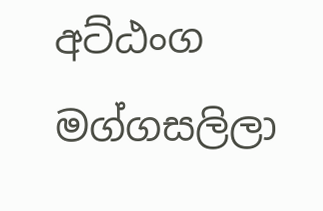අට්ඨංග මග්ගසලිලා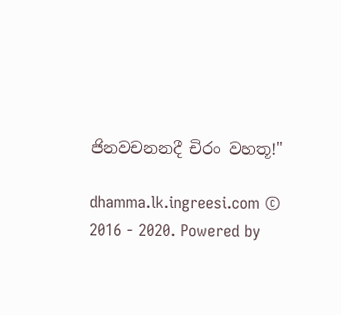ජිනවචනනදී චිරං වහතූ!"

dhamma.lk.ingreesi.com © 2016 - 2020. Powered by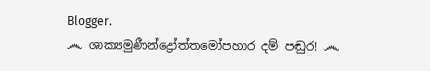Blogger.
෴ ශාක්‍යමුණීන්ද්‍රෝත්තමෝපහාර දම් පඬුර! ෴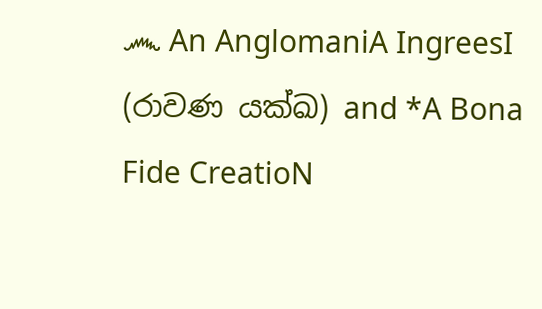෴ An AnglomaniA IngreesI (රාවණ යක්ඛ) and *A Bona Fide CreatioN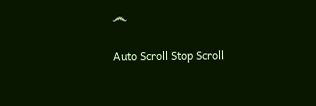෴

Auto Scroll Stop Scroll